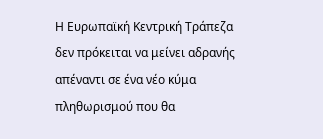Η Ευρωπαϊκή Κεντρική Τράπεζα δεν πρόκειται να μείνει αδρανής απέναντι σε ένα νέο κύμα πληθωρισμού που θα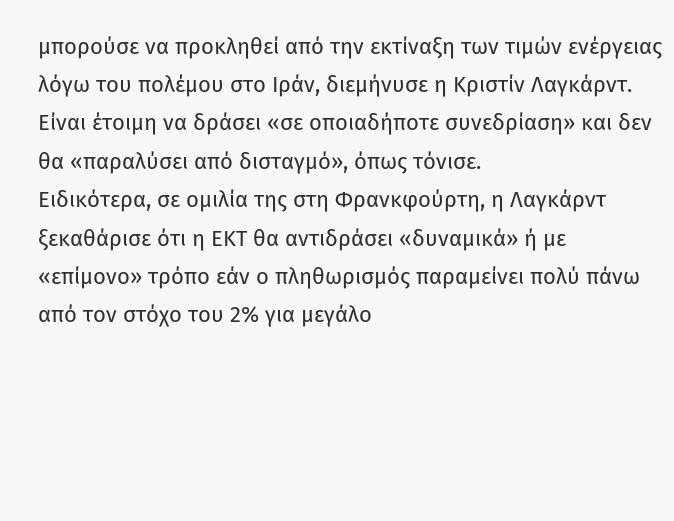μπορούσε να προκληθεί από την εκτίναξη των τιμών ενέργειας λόγω του πολέμου στο Ιράν, διεμήνυσε η Κριστίν Λαγκάρντ. Είναι έτοιμη να δράσει «σε οποιαδήποτε συνεδρίαση» και δεν θα «παραλύσει από δισταγμό», όπως τόνισε.
Ειδικότερα, σε ομιλία της στη Φρανκφούρτη, η Λαγκάρντ ξεκαθάρισε ότι η ΕΚΤ θα αντιδράσει «δυναμικά» ή με «επίμονο» τρόπο εάν ο πληθωρισμός παραμείνει πολύ πάνω από τον στόχο του 2% για μεγάλο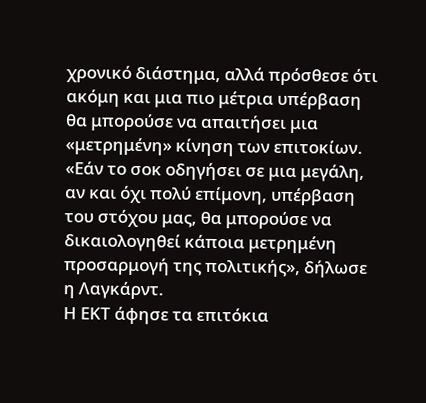χρονικό διάστημα, αλλά πρόσθεσε ότι ακόμη και μια πιο μέτρια υπέρβαση θα μπορούσε να απαιτήσει μια «μετρημένη» κίνηση των επιτοκίων. «Εάν το σοκ οδηγήσει σε μια μεγάλη, αν και όχι πολύ επίμονη, υπέρβαση του στόχου μας, θα μπορούσε να δικαιολογηθεί κάποια μετρημένη προσαρμογή της πολιτικής», δήλωσε η Λαγκάρντ.
Η ΕΚΤ άφησε τα επιτόκια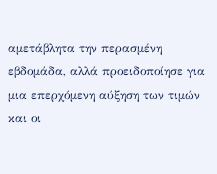αμετάβλητα την περασμένη εβδομάδα, αλλά προειδοποίησε για μια επερχόμενη αύξηση των τιμών και οι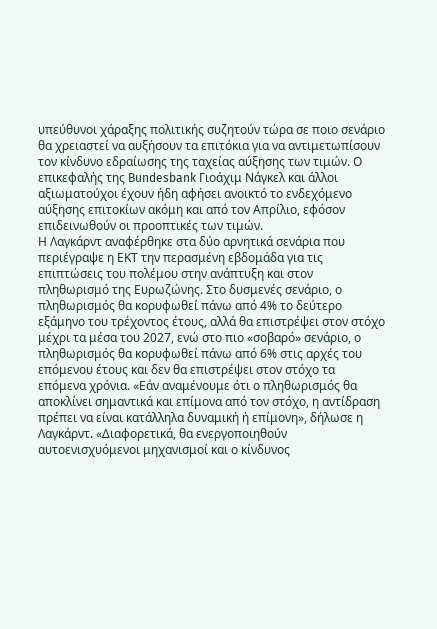υπεύθυνοι χάραξης πολιτικής συζητούν τώρα σε ποιο σενάριο θα χρειαστεί να αυξήσουν τα επιτόκια για να αντιμετωπίσουν τον κίνδυνο εδραίωσης της ταχείας αύξησης των τιμών. Ο επικεφαλής της Bundesbank Γιοάχιμ Νάγκελ και άλλοι αξιωματούχοι έχουν ήδη αφήσει ανοικτό το ενδεχόμενο αύξησης επιτοκίων ακόμη και από τον Απρίλιο, εφόσον επιδεινωθούν οι προοπτικές των τιμών.
Η Λαγκάρντ αναφέρθηκε στα δύο αρνητικά σενάρια που περιέγραψε η ΕΚΤ την περασμένη εβδομάδα για τις επιπτώσεις του πολέμου στην ανάπτυξη και στον πληθωρισμό της Ευρωζώνης. Στο δυσμενές σενάριο, ο πληθωρισμός θα κορυφωθεί πάνω από 4% το δεύτερο εξάμηνο του τρέχοντος έτους, αλλά θα επιστρέψει στον στόχο μέχρι τα μέσα του 2027, ενώ στο πιο «σοβαρό» σενάριο, ο πληθωρισμός θα κορυφωθεί πάνω από 6% στις αρχές του επόμενου έτους και δεν θα επιστρέψει στον στόχο τα επόμενα χρόνια. «Εάν αναμένουμε ότι ο πληθωρισμός θα αποκλίνει σημαντικά και επίμονα από τον στόχο, η αντίδραση πρέπει να είναι κατάλληλα δυναμική ή επίμονη», δήλωσε η Λαγκάρντ. «Διαφορετικά, θα ενεργοποιηθούν αυτοενισχυόμενοι μηχανισμοί και ο κίνδυνος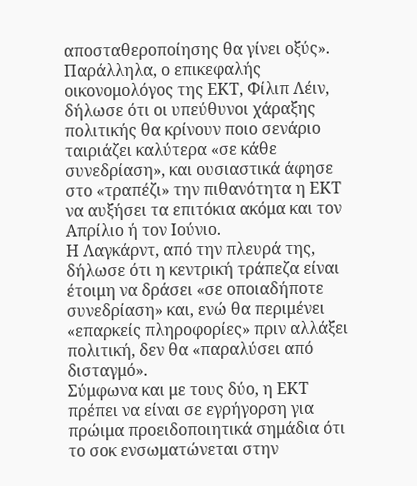αποσταθεροποίησης θα γίνει οξύς».
Παράλληλα, ο επικεφαλής οικονομολόγος της ΕΚΤ, Φίλιπ Λέιν, δήλωσε ότι οι υπεύθυνοι χάραξης πολιτικής θα κρίνουν ποιο σενάριο ταιριάζει καλύτερα «σε κάθε συνεδρίαση», και ουσιαστικά άφησε στο «τραπέζι» την πιθανότητα η ΕΚΤ να αυξήσει τα επιτόκια ακόμα και τον Απρίλιο ή τον Ιούνιο.
Η Λαγκάρντ, από την πλευρά της, δήλωσε ότι η κεντρική τράπεζα είναι έτοιμη να δράσει «σε οποιαδήποτε συνεδρίαση» και, ενώ θα περιμένει «επαρκείς πληροφορίες» πριν αλλάξει πολιτική, δεν θα «παραλύσει από δισταγμό».
Σύμφωνα και με τους δύο, η ΕΚΤ πρέπει να είναι σε εγρήγορση για πρώιμα προειδοποιητικά σημάδια ότι το σοκ ενσωματώνεται στην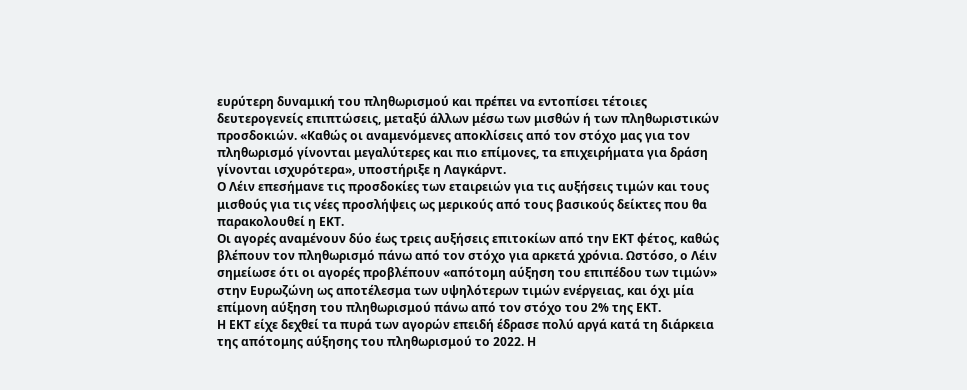ευρύτερη δυναμική του πληθωρισμού και πρέπει να εντοπίσει τέτοιες δευτερογενείς επιπτώσεις, μεταξύ άλλων μέσω των μισθών ή των πληθωριστικών προσδοκιών. «Καθώς οι αναμενόμενες αποκλίσεις από τον στόχο μας για τον πληθωρισμό γίνονται μεγαλύτερες και πιο επίμονες, τα επιχειρήματα για δράση γίνονται ισχυρότερα», υποστήριξε η Λαγκάρντ.
Ο Λέιν επεσήμανε τις προσδοκίες των εταιρειών για τις αυξήσεις τιμών και τους μισθούς για τις νέες προσλήψεις ως μερικούς από τους βασικούς δείκτες που θα παρακολουθεί η ΕΚΤ.
Οι αγορές αναμένουν δύο έως τρεις αυξήσεις επιτοκίων από την ΕΚΤ φέτος, καθώς βλέπουν τον πληθωρισμό πάνω από τον στόχο για αρκετά χρόνια. Ωστόσο, ο Λέιν σημείωσε ότι οι αγορές προβλέπουν «απότομη αύξηση του επιπέδου των τιμών» στην Ευρωζώνη ως αποτέλεσμα των υψηλότερων τιμών ενέργειας, και όχι μία επίμονη αύξηση του πληθωρισμού πάνω από τον στόχο του 2% της ΕΚΤ.
Η ΕΚΤ είχε δεχθεί τα πυρά των αγορών επειδή έδρασε πολύ αργά κατά τη διάρκεια της απότομης αύξησης του πληθωρισμού το 2022. Η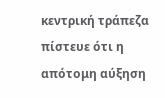κεντρική τράπεζα πίστευε ότι η απότομη αύξηση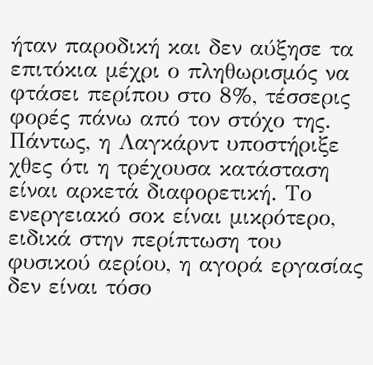ήταν παροδική και δεν αύξησε τα επιτόκια μέχρι ο πληθωρισμός να φτάσει περίπου στο 8%, τέσσερις φορές πάνω από τον στόχο της.
Πάντως, η Λαγκάρντ υποστήριξε χθες ότι η τρέχουσα κατάσταση είναι αρκετά διαφορετική. Το ενεργειακό σοκ είναι μικρότερο, ειδικά στην περίπτωση του φυσικού αερίου, η αγορά εργασίας δεν είναι τόσο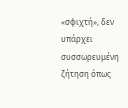«σφιχτή», δεν υπάρχει συσσωρευμένη ζήτηση όπως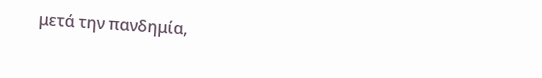μετά την πανδημία,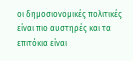οι δημοσιονομικές πολιτικές είναι πιο αυστηρές και τα επιτόκια είναι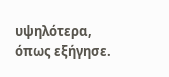υψηλότερα, όπως εξήγησε.